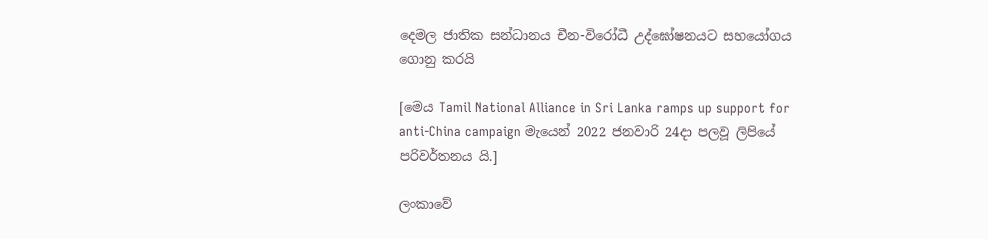දෙමල ජාතික සන්ධානය චීන-විරෝධී උද්ඝෝෂනයට සහයෝගය ගොනු කරයි

[මෙය Tamil National Alliance in Sri Lanka ramps up support for anti-China campaign මැයෙන් 2022 ජනවාරි 24දා පලවූ ලිපියේ පරිවර්තනය යි.]

ලංකාවේ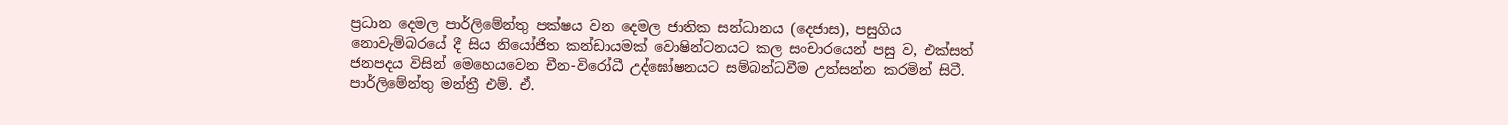ප්‍රධාන දෙමල පාර්ලිමේන්තු පක්ෂය වන දෙමල ජාතික සන්ධානය (දෙජාස), පසුගිය නොවැම්බරයේ දී සිය නියෝජිත කන්ඩායමක් වොෂින්ටනයට කල සංචාරයෙන් පසු ව, එක්සත් ජනපදය විසින් මෙහෙයවෙන චීන-විරෝධී උද්ඝෝෂනයට සම්බන්ධවීම උත්සන්න කරමින් සිටී. පාර්ලිමේන්තු මන්ත්‍රී එම්. ඒ.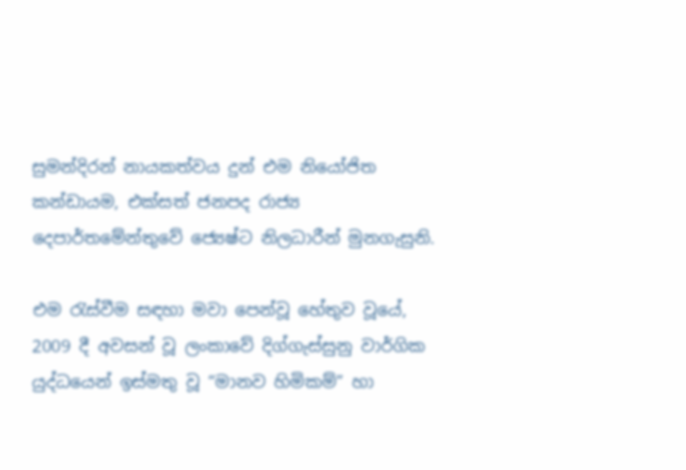සුමන්දිරන් නායකත්වය දුන් එම නියෝජිත කන්ඩායම, එක්සත් ජනපද රාජ්‍ය දෙපාර්තමේන්තුවේ ජ්‍යෙෂ්ට නිලධාරීන් මුනගැසුනි.

එම රැස්වීම සඳහා මවා පෙන්වූ හේතුව වූයේ, 2009 දී අවසන් වූ ලංකාවේ දිග්ගැස්සුනු වාර්ගික යුද්ධයෙන් ඉස්මතු වූ “මානව හිමිකම්” හා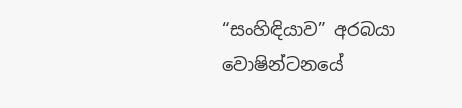“සංහිඳියාව” අරබයා වොෂින්ටනයේ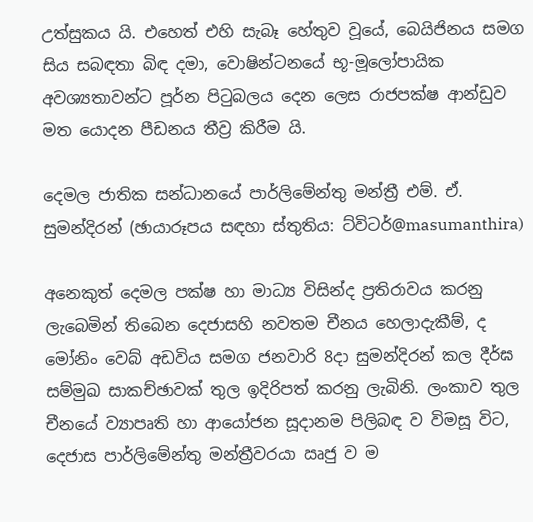උත්සුකය යි. එහෙත් එහි සැබෑ හේතුව වූයේ, බෙයිජිනය සමග සිය සබඳතා බිඳ දමා, වොෂින්ටනයේ භූ-මූලෝපායික අවශ්‍යතාවන්ට පූර්න පිටුබලය දෙන ලෙස රාජපක්ෂ ආන්ඩුව මත යොදන පීඩනය තීව්‍ර කිරීම යි.

දෙමල ජාතික සන්ධානයේ පාර්ලිමේන්තු මන්ත්‍රී එම්. ඒ. සුමන්දිරන් (ඡායාරූපය සඳහා ස්තුතිය: ට්විටර්@masumanthira)

අනෙකුත් දෙමල පක්ෂ හා මාධ්‍ය විසින්ද ප්‍රතිරාවය කරනු ලැබෙමින් තිබෙන දෙජාසහි නවතම චීනය හෙලාදැකීම්, ද මෝනිං වෙබ් අඩවිය සමග ජනවාරි 8දා සුමන්දිරන් කල දීර්ඝ සම්මුඛ සාකච්ඡාවක් තුල ඉදිරිපත් කරනු ලැබිනි. ලංකාව තුල චීනයේ ව්‍යාපෘති හා ආයෝජන සූදානම පිලිබඳ ව විමසූ විට, දෙජාස පාර්ලිමේන්තු මන්ත්‍රීවරයා ඍජු ව ම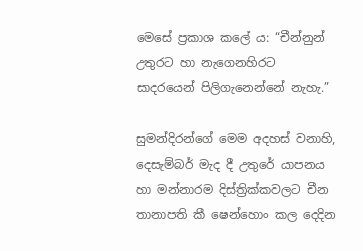මෙසේ ප්‍රකාශ කලේ ය: “චීන්නුන් උතුරට හා නැගෙනහිරට සාදරයෙන් පිලිගැනෙන්නේ නැහැ.”

සුමන්දිරන්ගේ මෙම අදහස් වනාහි, දෙසැම්බර් මැද දී උතුරේ යාපනය හා මන්නාරම දිස්ත්‍රික්කවලට චීන තානාපති කී ෂෙන්හොං කල දෙදින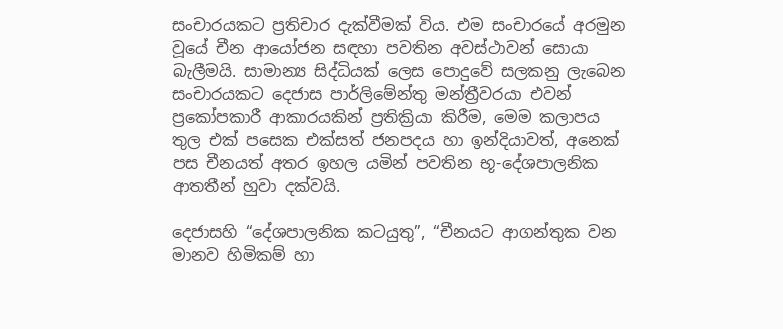සංචාරයකට ප්‍රතිචාර දැක්වීමක් විය. එම සංචාරයේ අරමුන වූයේ චීන ආයෝජන සඳහා පවතින අවස්ථාවන් සොයා බැලීමයි. සාමාන්‍ය සිද්ධියක් ලෙස පොදුවේ සලකනු ලැබෙන සංචාරයකට දෙජාස පාර්ලිමේන්තු මන්ත්‍රීවරයා එවන් ප්‍රකෝපකාරී ආකාරයකින් ප්‍රතික්‍රියා කිරීම, මෙම කලාපය තුල එක් පසෙක එක්සත් ජනපදය හා ඉන්දියාවත්, අනෙක් පස චීනයත් අතර ඉහල යමින් පවතින භූ-දේශපාලනික ආතතීන් හුවා දක්වයි.

දෙජාසහි “දේශපාලනික කටයුතු”, “චීනයට ආගන්තුක වන මානව හිමිකම් හා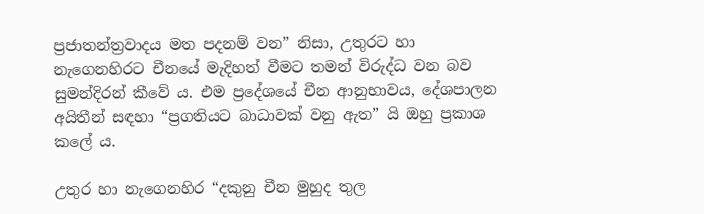ප්‍රජාතන්ත්‍රවාදය මත පදනම් වන” නිසා, උතුරට හා නැගෙනහිරට චීනයේ මැදිහත් වීමට තමන් විරුද්ධ වන බව සුමන්දිරන් කීවේ ය. එම ප්‍රදේශයේ චීන ආනුභාවය, දේශපාලන අයිතීන් සඳහා “ප්‍රගතියට බාධාවක් වනු ඇත” යි ඔහු ප්‍රකාශ කලේ ය.

උතුර හා නැගෙනහිර “දකුනු චීන මුහුද තුල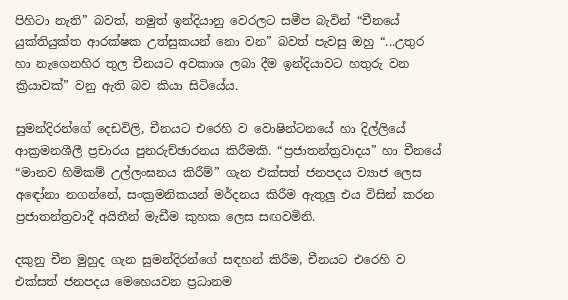පිහිටා නැති” බවත්, නමුත් ඉන්දියානු වෙරලට සමීප බැවින් “චීනයේ යුක්තියුක්ත ආරක්ෂක උත්සුකයන් නො වන” බවත් පැවසු ඔහු “...උතුර හා නැගෙනහිර තුල චීනයට අවකාශ ලබා දීම ඉන්දියාවට හතුරු වන ක්‍රියාවක්” වනු ඇති බව කියා සිටියේය.

සුමන්දිරන්ගේ දෙඩවිලි, චීනයට එරෙහි ව වොෂින්ටනයේ හා දිල්ලියේ ආක්‍රමනශීලී ප්‍රචාරය පුනරුච්ඡාරනය කිරීමකි. “ප්‍රජාතන්ත්‍රවාදය” හා චීනයේ “මානව හිමිකම් උල්ලංඝනය කිරීම්” ගැන එක්සත් ජනපදය ව්‍යාජ ලෙස අඳෝනා නගන්නේ, සංක්‍රමනිකයන් මර්දනය කිරීම ඇතුලු එය විසින් කරන ප්‍රජාතන්ත්‍රවාදී අයිතීන් මැඩීම කුහක ලෙස සඟවමිනි.

දකුනු චීන මුහුද ගැන සුමන්දිරන්ගේ සඳහන් කිරීම, චීනයට එරෙහි ව එක්සත් ජනපදය මෙහෙයවන ප්‍රධානම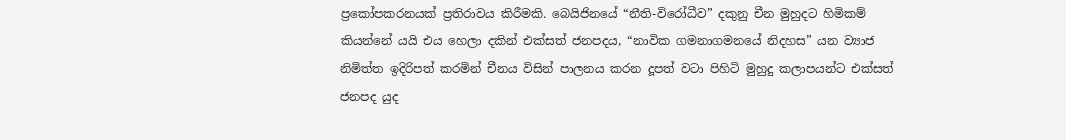ප්‍රකෝපකරනයක් ප්‍රතිරාවය කිරීමකි. බෙයිජිනයේ “නීති-විරෝධීව” දකුනු චීන මුහුදට හිමිකම් කියන්නේ යයි එය හෙලා දකින් එක්සත් ජනපදය, “නාවික ගමනාගමනයේ නිදහස” යන ව්‍යාජ නිමිත්ත ඉදිරිපත් කරමින් චීනය විසින් පාලනය කරන දූපත් වටා පිහිටි මුහුදු කලාපයන්ට එක්සත් ජනපද යුද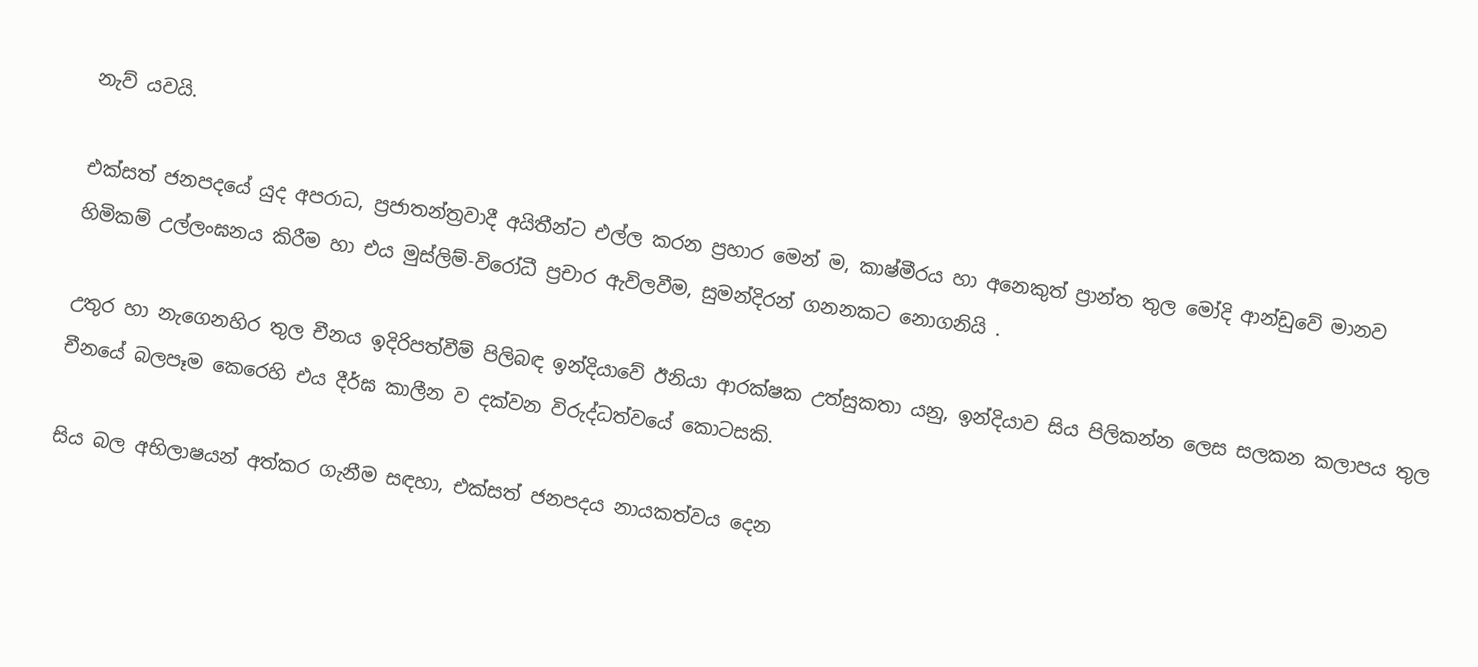නැව් යවයි.

එක්සත් ජනපදයේ යුද අපරාධ, ප්‍රජාතන්ත්‍රවාදී අයිතීන්ට එල්ල කරන ප්‍රහාර මෙන් ම, කාෂ්මීරය හා අනෙකුත් ප්‍රාන්ත තුල මෝදි ආන්ඩුවේ මානව හිමිකම් උල්ලංඝනය කිරීම හා එය මුස්ලිම්-විරෝධී ප්‍රචාර ඇවිලවීම, සුමන්දිරන් ගනනකට නොගනියි .

උතුර හා නැගෙනහිර තුල චීනය ඉදිරිපත්වීම් පිලිබඳ ඉන්දියාවේ ඊනියා ආරක්ෂක උත්සුකතා යනු, ඉන්දියාව සිය පිලිකන්න ලෙස සලකන කලාපය තුල චීනයේ බලපෑම කෙරෙහි එය දීර්ඝ කාලීන ව දක්වන විරුද්ධත්වයේ කොටසකි.

සිය බල අභිලාෂයන් අත්කර ගැනීම සඳහා, එක්සත් ජනපදය නායකත්වය දෙන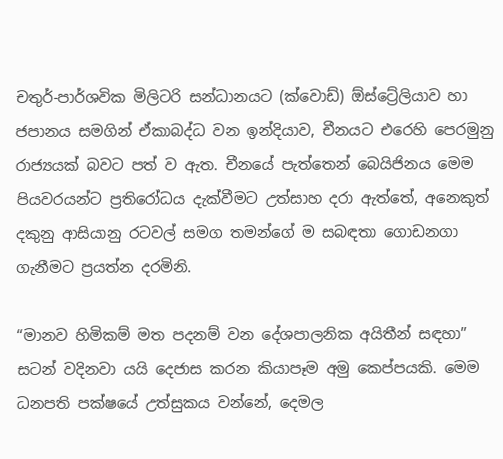චතුර්-පාර්ශවික මිලිටරි සන්ධානයට (ක්වොඩ්) ඕස්ට්‍රේලියාව හා ජපානය සමගින් ඒකාබද්ධ වන ඉන්දියාව, චීනයට එරෙහි පෙරමුනු රාජ්‍යයක් බවට පත් ව ඇත. චීනයේ පැත්තෙන් බෙයිජිනය මෙම පියවරයන්ට ප්‍රතිරෝධය දැක්වීමට උත්සාහ දරා ඇත්තේ, අනෙකුත් දකුනු ආසියානු රටවල් සමග තමන්ගේ ම සබඳතා ගොඩනගා ගැනීමට ප්‍රයත්න දරමිනි.

“මානව හිමිකම් මත පදනම් වන දේශපාලනික අයිතීන් සඳහා” සටන් වදිනවා යයි දෙජාස කරන කියාපෑම අමු කෙප්පයකි. මෙම ධනපති පක්ෂයේ උත්සුකය වන්නේ, දෙමල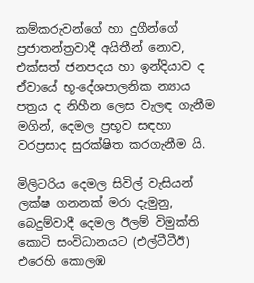කම්කරුවන්ගේ හා දුගීන්ගේ ප්‍රජාතන්ත්‍රවාදී අයිතීන් නොව, එක්සත් ජනපදය හා ඉන්දියාව ද ඒවායේ භූ-දේශපාලනික න්‍යාය පත්‍රය ද නිහීන ලෙස වැලඳ ගැනීම මගින්, දෙමල ප්‍රභූව සඳහා වරප්‍රසාද සුරක්ෂිත කරගැනීම යි.

මිලිටරිය දෙමල සිවිල් වැසියන් ලක්ෂ ගනනක් මරා දැමුනු, බෙදුම්වාදී දෙමල ඊලම් විමුක්ති කොටි සංවිධානයට (එල්ටීටීඊ) එරෙහි කොලඹ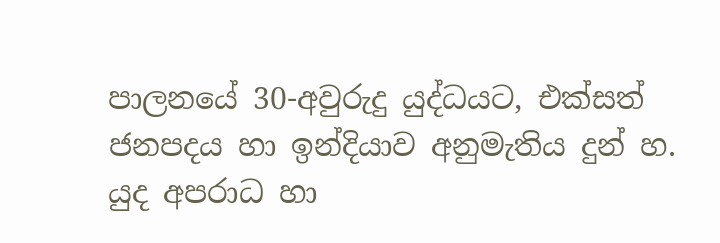පාලනයේ 30-අවුරුදු යුද්ධයට, එක්සත් ජනපදය හා ඉන්දියාව අනුමැතිය දුන් හ. යුද අපරාධ හා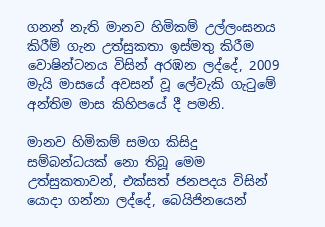ගනන් නැති මානව හිමිකම් උල්ලංඝනය කිරීම් ගැන උත්සුකතා ඉස්මතු කිරීම වොෂින්ටනය විසින් අරඹන ලද්දේ, 2009 මැයි මාසයේ අවසන් වූ ලේවැකි ගැටුමේ අන්තිම මාස කිහිපයේ දී පමනි.

මානව හිමිකම් සමග කිසිදු සම්බන්ධයක් නො තිබූ මෙම උත්සුකතාවන්, එක්සත් ජනපදය විසින් යොදා ගන්නා ලද්දේ, බෙයිජිනයෙන්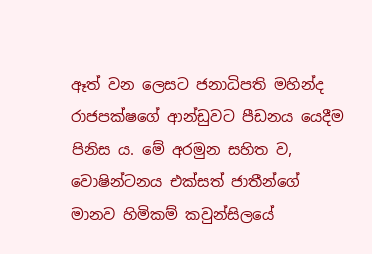ඈත් වන ලෙසට ජනාධිපති මහින්ද රාජපක්ෂගේ ආන්ඩුවට පීඩනය යෙදීම පිනිස ය. මේ අරමුන සහිත ව, වොෂින්ටනය එක්සත් ජාතීන්ගේ මානව හිමිකම් කවුන්සිලයේ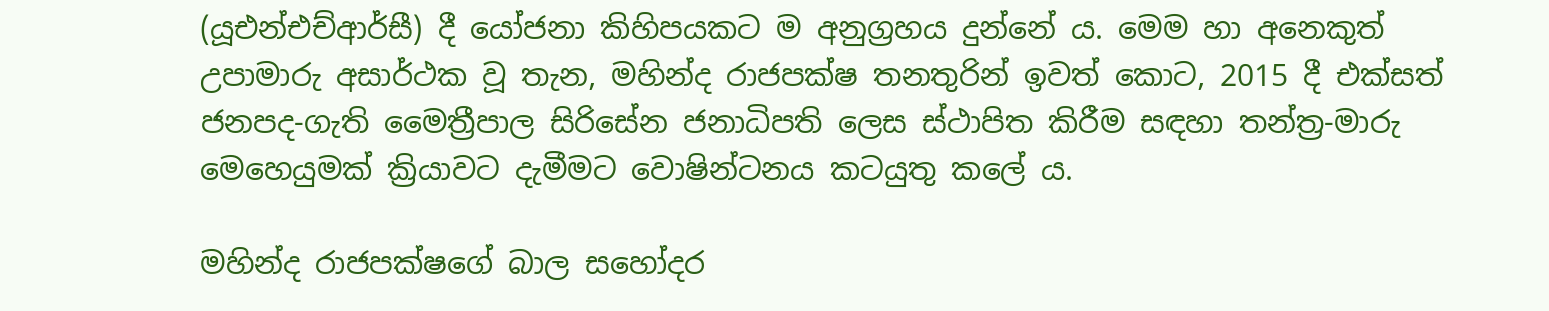(යූඑන්එච්ආර්සී) දී යෝජනා කිහිපයකට ම අනුග්‍රහය දුන්නේ ය. මෙම හා අනෙකුත් උපාමාරු අසාර්ථක වූ තැන, මහින්ද රාජපක්ෂ තනතුරින් ඉවත් කොට, 2015 දී එක්සත් ජනපද-ගැති මෛත්‍රීපාල සිරිසේන ජනාධිපති ලෙස ස්ථාපිත කිරීම සඳහා තන්ත්‍ර-මාරු මෙහෙයුමක් ක්‍රියාවට දැමීමට වොෂින්ටනය කටයුතු කලේ ය.

මහින්ද රාජපක්ෂගේ බාල සහෝදර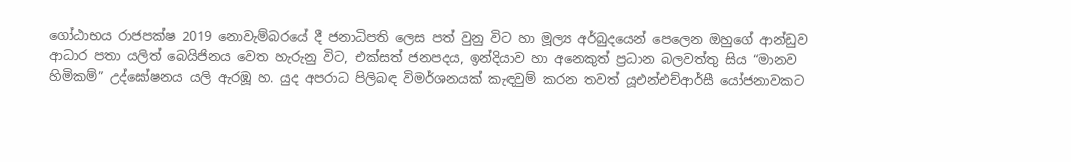ගෝඨාභය රාජපක්ෂ 2019 නොවැම්බරයේ දී ජනාධිපති ලෙස පත් වුනු විට හා මූල්‍ය අර්බුදයෙන් පෙලෙන ඔහුගේ ආන්ඩුව ආධාර පතා යලිත් බෙයිජිනය වෙත හැරුනු විට, එක්සත් ජනපදය, ඉන්දියාව හා අනෙකුත් ප්‍රධාන බලවත්තු සිය “මානව හිමිකම්” උද්ඝෝෂනය යලි ඇරඹූ හ. යුද අපරාධ පිලිබඳ විමර්ශනයක් කැඳවුම් කරන තවත් යූඑන්එච්ආර්සී යෝජනාවකට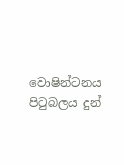වොෂින්ටනය පිටුබලය දුන්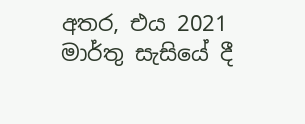අතර, එය 2021 මාර්තු සැසියේ දී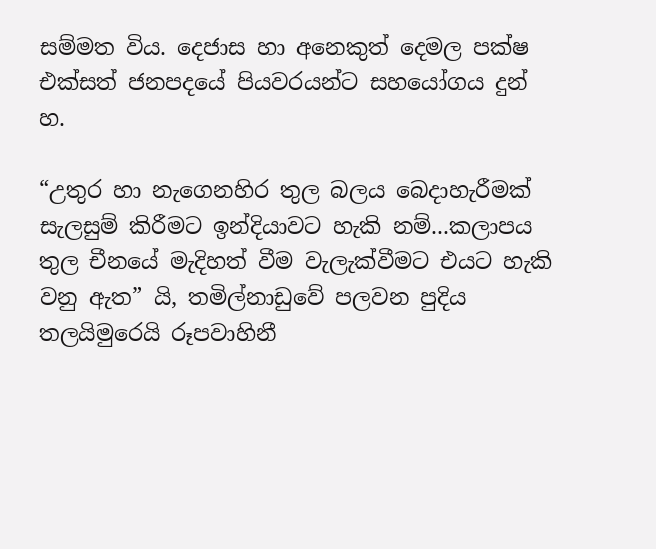සම්මත විය. දෙජාස හා අනෙකුත් දෙමල පක්ෂ එක්සත් ජනපදයේ පියවරයන්ට සහයෝගය දුන් හ.

“උතුර හා නැගෙනහිර තුල බලය බෙදාහැරීමක් සැලසුම් කිරීමට ඉන්දියාවට හැකි නම්...කලාපය තුල චීනයේ මැදිහත් වීම වැලැක්වීමට එයට හැකි වනු ඇත” යි, තමිල්නාඩුවේ පලවන පුදිය තලයිමුරෙයි රූපවාහිනී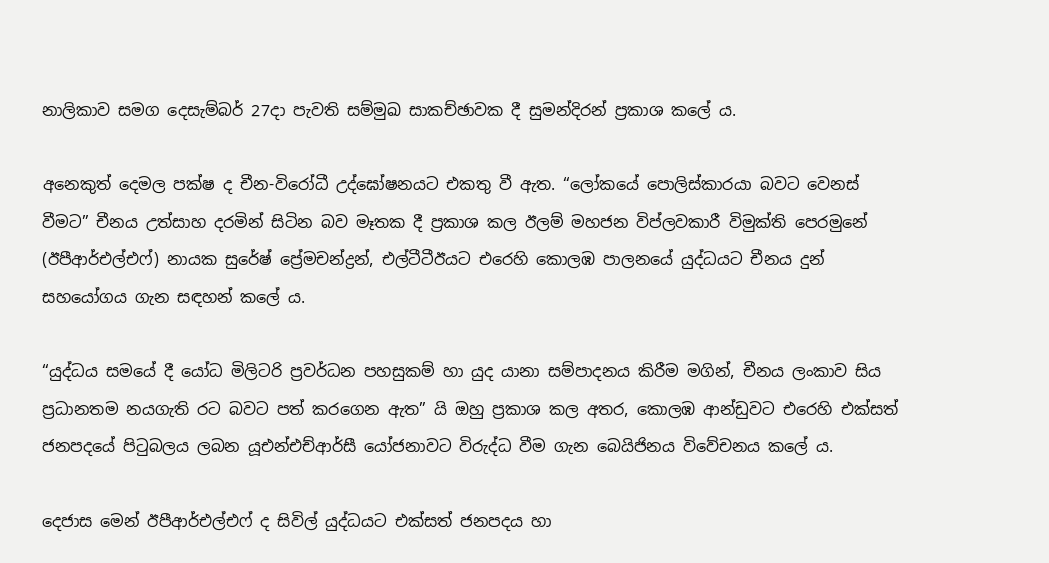නාලිකාව සමග දෙසැම්බර් 27දා පැවති සම්මුඛ සාකච්ඡාවක දී සුමන්දිරන් ප්‍රකාශ කලේ ය.

අනෙකුත් දෙමල පක්ෂ ද චීන-විරෝධී උද්ඝෝෂනයට එකතු වී ඇත. “ලෝකයේ පොලිස්කාරයා බවට වෙනස් වීමට” චීනය උත්සාහ දරමින් සිටින බව මෑතක දී ප්‍රකාශ කල ඊලම් මහජන විප්ලවකාරී විමුක්ති පෙරමුනේ (ඊපීආර්එල්එෆ්) නායක සුරේෂ් ප්‍රේමචන්ද්‍රන්, එල්ටීටීඊයට එරෙහි කොලඹ පාලනයේ යුද්ධයට චීනය දුන් සහයෝගය ගැන සඳහන් කලේ ය.

“යුද්ධය සමයේ දී යෝධ මිලිටරි ප්‍රවර්ධන පහසුකම් හා යුද යානා සම්පාදනය කිරීම මගින්, චීනය ලංකාව සිය ප්‍රධානතම නයගැති රට බවට පත් කරගෙන ඇත” යි ඔහු ප්‍රකාශ කල අතර, කොලඹ ආන්ඩුවට එරෙහි එක්සත් ජනපදයේ පිටුබලය ලබන යූඑන්එච්ආර්සී යෝජනාවට විරුද්ධ වීම ගැන බෙයිජිනය විවේචනය කලේ ය.

දෙජාස මෙන් ඊපීආර්එල්එෆ් ද සිවිල් යුද්ධයට එක්සත් ජනපදය හා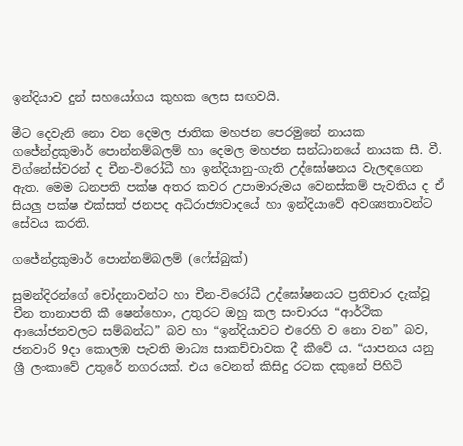ඉන්දියාව දුන් සහයෝගය කුහක ලෙස සඟවයි.

මීට දෙවැනි නො වන දෙමල ජාතික මහජන පෙරමුනේ නායක ගජේන්ද්‍රකුමාර් පොන්නම්බලම් හා දෙමල මහජන සන්ධානයේ නායක සී. වී. විග්නේස්වරන් ද චීන-විරෝධී හා ඉන්දියානු-ගැති උද්ඝෝෂනය වැලඳගෙන ඇත. මෙම ධනපති පක්ෂ අතර කවර උපාමාරුමය වෙනස්කම් පැවතිය ද ඒ සියලු පක්ෂ එක්සත් ජනපද අධිරාජ්‍යවාදයේ හා ඉන්දියාවේ අවශ්‍යතාවන්ට සේවය කරති.

ගජේන්ද්‍රකුමාර් පොන්නම්බලම් (ෆේස්බුක්)

සුමන්දිරන්ගේ චෝදනාවන්ට හා චීන-විරෝධී උද්ඝෝෂනයට ප්‍රතිචාර දැක්වූ චීන තානාපති කී ෂෙන්හොං, උතුරට ඔහු කල සංචාරය “ආර්ථික ආයෝජනවලට සම්බන්ධ” බව හා “ඉන්දියාවට එරෙහි ව නො වන” බව, ජනවාරි 9දා කොලඹ පැවති මාධ්‍ය සාකච්චාවක දී කීවේ ය. “යාපනය යනු ශ්‍රී ලංකාවේ උතුරේ නගරයක්. එය වෙනත් කිසිදු රටක දකුනේ පිහිටි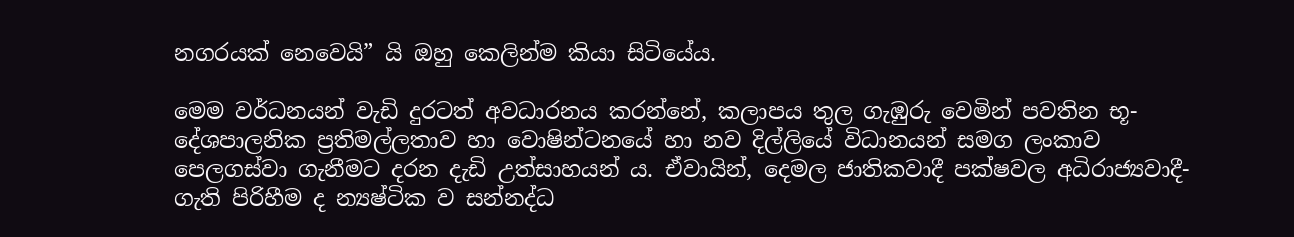නගරයක් නෙවෙයි” යි ඔහු කෙලින්ම කියා සිටියේය.

මෙම වර්ධනයන් වැඩි දුරටත් අවධාරනය කරන්නේ, කලාපය තුල ගැඹුරු වෙමින් පවතින භූ-දේශපාලනික ප්‍රතිමල්ලතාව හා වොෂින්ටනයේ හා නව දිල්ලියේ විධානයන් සමග ලංකාව පෙලගස්වා ගැනීමට දරන දැඩි උත්සාහයන් ය. ඒවායින්, දෙමල ජාතිකවාදී පක්ෂවල අධිරාජ්‍යවාදී-ගැති පිරිහීම ද න්‍යෂ්ටික ව සන්නද්ධ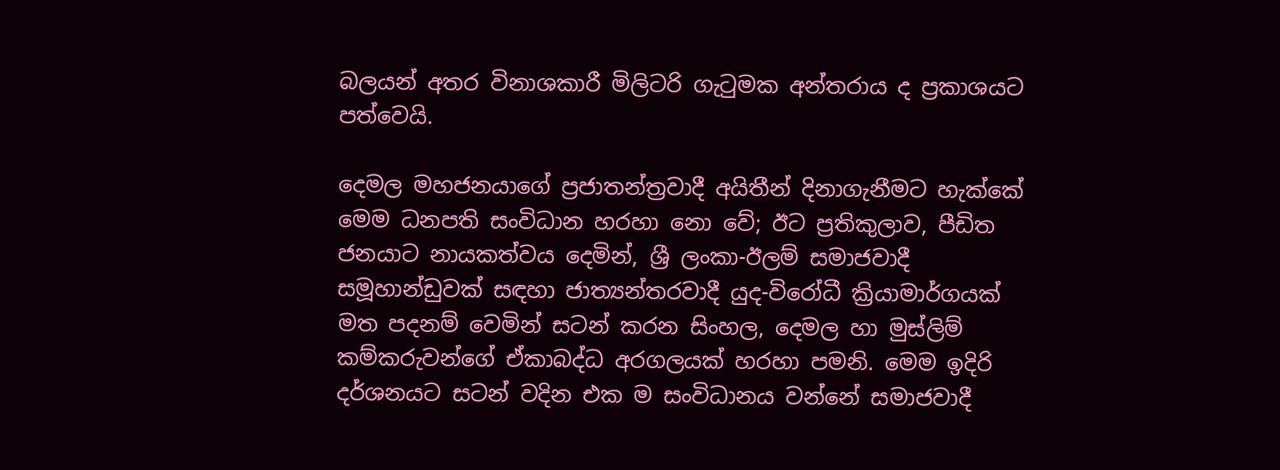බලයන් අතර විනාශකාරී මිලිටරි ගැටුමක අන්තරාය ද ප්‍රකාශයට පත්වෙයි.

දෙමල මහජනයාගේ ප්‍රජාතන්ත්‍රවාදී අයිතීන් දිනාගැනීමට හැක්කේ මෙම ධනපති සංවිධාන හරහා නො වේ; ඊට ප්‍රතිකුලාව, පීඩිත ජනයාට නායකත්වය දෙමින්, ශ්‍රී ලංකා-ඊලම් සමාජවාදී සමූහාන්ඩුවක් සඳහා ජාත්‍යන්තරවාදී යුද-විරෝධී ක්‍රියාමාර්ගයක් මත පදනම් වෙමින් සටන් කරන සිංහල, දෙමල හා මුස්ලිම් කම්කරුවන්ගේ ඒකාබද්ධ අරගලයක් හරහා පමනි. මෙම ඉදිරි දර්ශනයට සටන් වදින එක ම සංවිධානය වන්නේ සමාජවාදී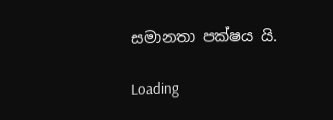සමානතා පක්ෂය යි.

Loading